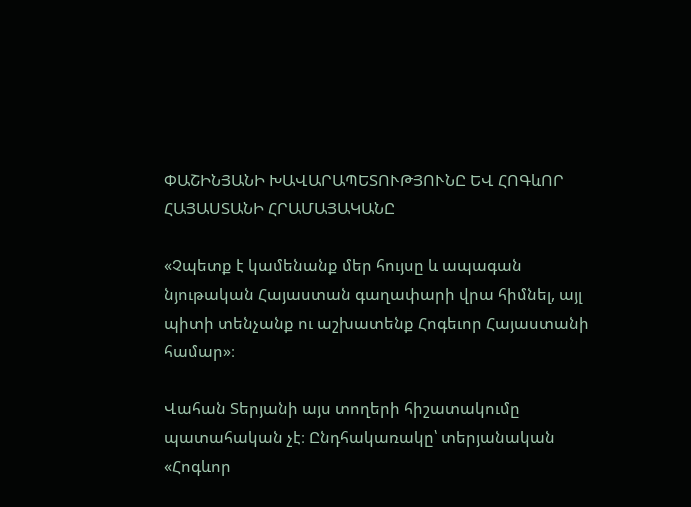ՓԱՇԻՆՅԱՆԻ ԽԱՎԱՐԱՊԵՏՈՒԹՅՈՒՆԸ ԵՎ ՀՈԳևՈՐ ՀԱՅԱՍՏԱՆԻ ՀՐԱՄԱՅԱԿԱՆԸ

«Չպետք է կամենանք մեր հույսը և ապագան նյութական Հայաստան գաղափարի վրա հիմնել, այլ պիտի տենչանք ու աշխատենք Հոգեւոր Հայաստանի համար»։

Վահան Տերյանի այս տողերի հիշատակումը պատահական չէ։ Ընդհակառակը՝ տերյանական «Հոգևոր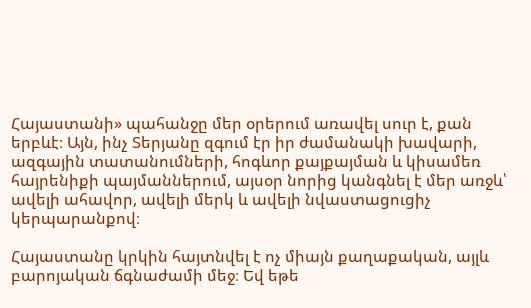Հայաստանի» պահանջը մեր օրերում առավել սուր է, քան երբևէ։ Այն, ինչ Տերյանը զգում էր իր ժամանակի խավարի, ազգային տատանումների, հոգևոր քայքայման և կիսամեռ հայրենիքի պայմաններում, այսօր նորից կանգնել է մեր առջև՝ ավելի ահավոր, ավելի մերկ և ավելի նվաստացուցիչ կերպարանքով։

Հայաստանը կրկին հայտնվել է ոչ միայն քաղաքական, այլև բարոյական ճգնաժամի մեջ։ Եվ եթե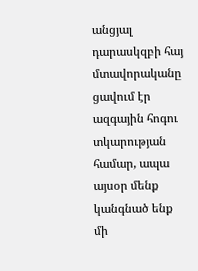անցյալ դարասկզբի հայ մտավորականը ցավում էր ազգային հոգու տկարության համար, ապա այսօր մենք կանգնած ենք մի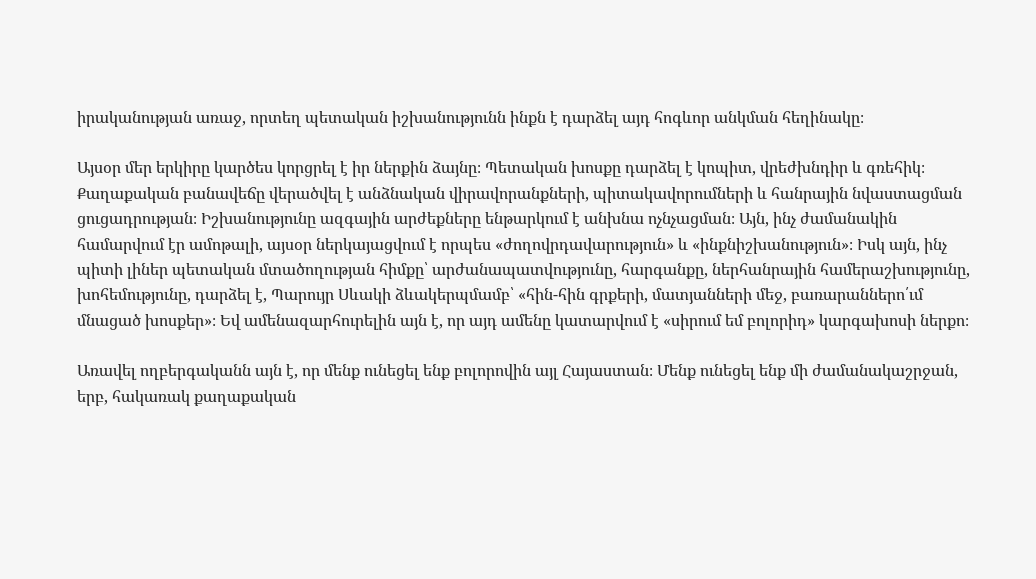իրականության առաջ, որտեղ պետական իշխանությունն ինքն է դարձել այդ հոգևոր անկման հեղինակը։

Այսօր մեր երկիրը կարծես կորցրել է իր ներքին ձայնը։ Պետական խոսքը դարձել է կոպիտ, վրեժխնդիր և գռեհիկ։ Քաղաքական բանավեճը վերածվել է անձնական վիրավորանքների, պիտակավորումների և հանրային նվաստացման ցուցադրության։ Իշխանությունը ազգային արժեքները ենթարկում է անխնա ոչնչացման։ Այն, ինչ ժամանակին համարվում էր ամոթալի, այսօր ներկայացվում է որպես «ժողովրդավարություն» և «ինքնիշխանություն»։ Իսկ այն, ինչ պիտի լիներ պետական մտածողության հիմքը՝ արժանապատվությունը, հարգանքը, ներհանրային համերաշխությունը, խոհեմությունը, դարձել է, Պարույր Սևակի ձևակերպմամբ՝ «հին-հին գրքերի, մատյանների մեջ, բառարաններո՛ւմ մնացած խոսքեր»։ Եվ ամենազարհուրելին այն է, որ այդ ամենը կատարվում է «սիրում եմ բոլորիդ» կարգախոսի ներքո։

Առավել ողբերգականն այն է, որ մենք ունեցել ենք բոլորովին այլ Հայաստան։ Մենք ունեցել ենք մի ժամանակաշրջան, երբ, հակառակ քաղաքական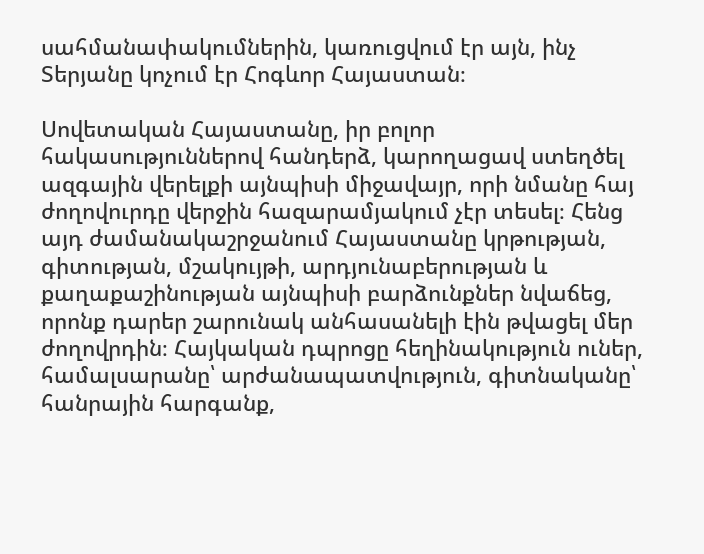սահմանափակումներին, կառուցվում էր այն, ինչ Տերյանը կոչում էր Հոգևոր Հայաստան։

Սովետական Հայաստանը, իր բոլոր հակասություններով հանդերձ, կարողացավ ստեղծել ազգային վերելքի այնպիսի միջավայր, որի նմանը հայ ժողովուրդը վերջին հազարամյակում չէր տեսել։ Հենց այդ ժամանակաշրջանում Հայաստանը կրթության, գիտության, մշակույթի, արդյունաբերության և քաղաքաշինության այնպիսի բարձունքներ նվաճեց, որոնք դարեր շարունակ անհասանելի էին թվացել մեր ժողովրդին։ Հայկական դպրոցը հեղինակություն ուներ, համալսարանը՝ արժանապատվություն, գիտնականը՝ հանրային հարգանք,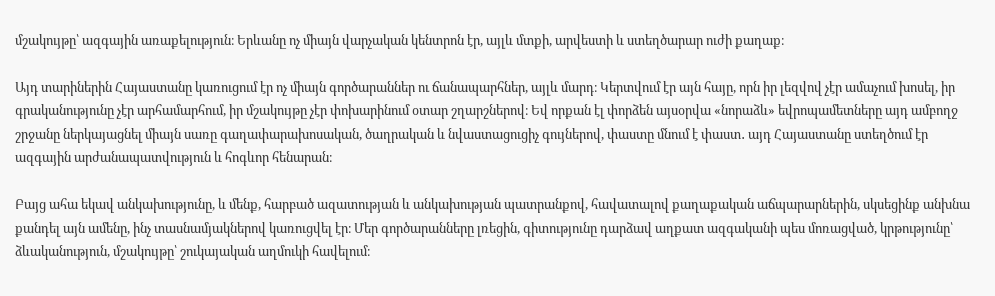մշակույթը՝ ազգային առաքելություն։ Երևանը ոչ միայն վարչական կենտրոն էր, այլև մտքի, արվեստի և ստեղծարար ուժի քաղաք։

Այդ տարիներին Հայաստանը կառուցում էր ոչ միայն գործարաններ ու ճանապարհներ, այլև մարդ։ Կերտվում էր այն հայը, որն իր լեզվով չէր ամաչում խոսել, իր գրականությունը չէր արհամարհում, իր մշակույթը չէր փոխարինում օտար շղարշներով։ Եվ որքան էլ փորձեն այսօրվա «նորաձև» եվրոպամետները այդ ամբողջ շրջանը ներկայացնել միայն սառը գաղափարախոսական, ծաղրական և նվաստացուցիչ գույներով, փաստը մնում է փաստ․ այդ Հայաստանը ստեղծում էր ազգային արժանապատվություն և հոգևոր հենարան։

Բայց ահա եկավ անկախությունը, և մենք, հարբած ազատության և անկախության պատրանքով, հավատալով քաղաքական աճպարարներին, սկսեցինք անխնա քանդել այն ամենը, ինչ տասնամյակներով կառուցվել էր։ Մեր գործարանները լռեցին, գիտությունը դարձավ աղքատ ազգականի պես մոռացված, կրթությունը՝ ձևականություն, մշակույթը՝ շուկայական աղմուկի հավելում։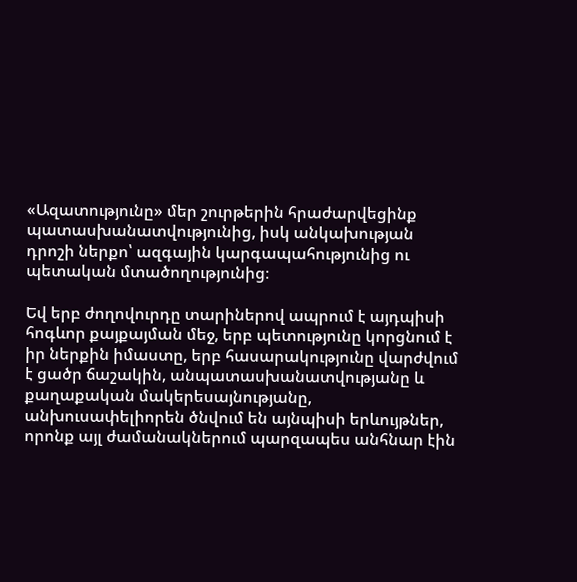«Ազատությունը» մեր շուրթերին հրաժարվեցինք պատասխանատվությունից, իսկ անկախության դրոշի ներքո՝ ազգային կարգապահությունից ու պետական մտածողությունից։

Եվ երբ ժողովուրդը տարիներով ապրում է այդպիսի հոգևոր քայքայման մեջ, երբ պետությունը կորցնում է իր ներքին իմաստը, երբ հասարակությունը վարժվում է ցածր ճաշակին, անպատասխանատվությանը և քաղաքական մակերեսայնությանը, անխուսափելիորեն ծնվում են այնպիսի երևույթներ, որոնք այլ ժամանակներում պարզապես անհնար էին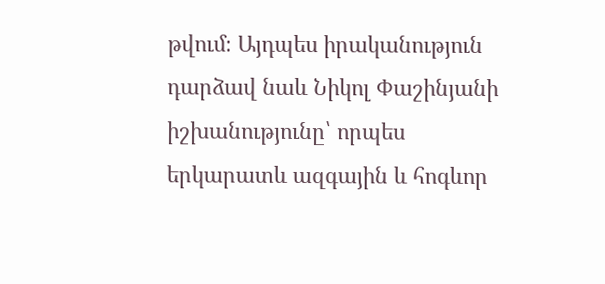թվում։ Այդպես իրականություն դարձավ նաև Նիկոլ Փաշինյանի իշխանությունը՝ որպես երկարատև ազգային և հոգևոր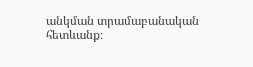անկման տրամաբանական հետևանք։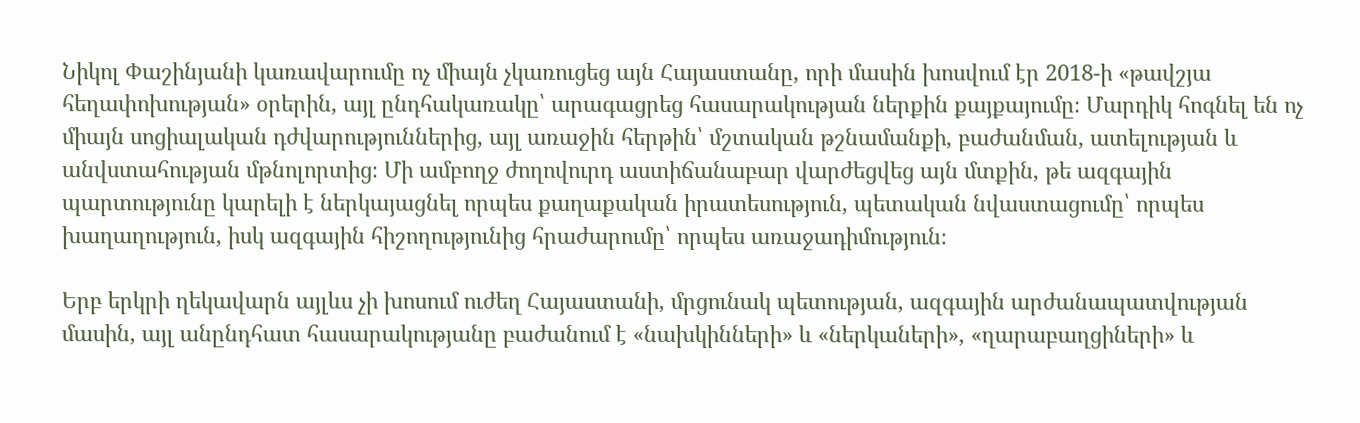Նիկոլ Փաշինյանի կառավարումը ոչ միայն չկառուցեց այն Հայաստանը, որի մասին խոսվում էր 2018-ի «թավշյա հեղափոխության» օրերին, այլ ընդհակառակը՝ արագացրեց հասարակության ներքին քայքայումը։ Մարդիկ հոգնել են ոչ միայն սոցիալական դժվարություններից, այլ առաջին հերթին՝ մշտական թշնամանքի, բաժանման, ատելության և անվստահության մթնոլորտից։ Մի ամբողջ ժողովուրդ աստիճանաբար վարժեցվեց այն մտքին, թե ազգային պարտությունը կարելի է ներկայացնել որպես քաղաքական իրատեսություն, պետական նվաստացումը՝ որպես խաղաղություն, իսկ ազգային հիշողությունից հրաժարումը՝ որպես առաջադիմություն։

Երբ երկրի ղեկավարն այլևս չի խոսում ուժեղ Հայաստանի, մրցունակ պետության, ազգային արժանապատվության մասին, այլ անընդհատ հասարակությանը բաժանում է «նախկինների» և «ներկաների», «ղարաբաղցիների» և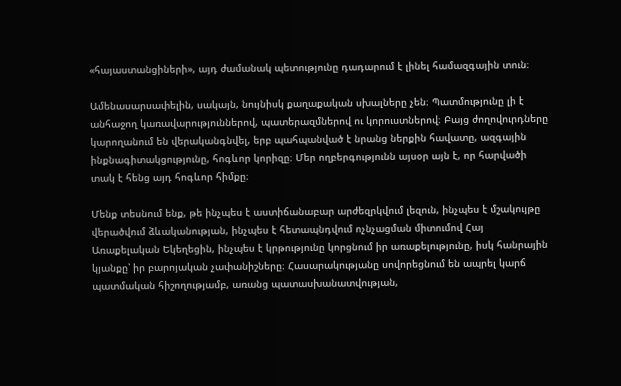«հայաստանցիների», այդ ժամանակ պետությունը դադարում է լինել համազգային տուն։

Ամենասարսափելին, սակայն, նույնիսկ քաղաքական սխալները չեն։ Պատմությունը լի է անհաջող կառավարություններով, պատերազմներով ու կորուստներով։ Բայց ժողովուրդները կարողանում են վերականգնվել, երբ պահպանված է նրանց ներքին հավատը, ազգային ինքնագիտակցությունը, հոգևոր կորիզը։ Մեր ողբերգությունն այսօր այն է, որ հարվածի տակ է հենց այդ հոգևոր հիմքը։

Մենք տեսնում ենք, թե ինչպես է աստիճանաբար արժեզրկվում լեզուն, ինչպես է մշակույթը վերածվում ձևականության, ինչպես է հետապնդվում ոչնչացման միտումով Հայ Առաքելական Եկեղեցին, ինչպես է կրթությունը կորցնում իր առաքելությունը, իսկ հանրային կյանքը՝ իր բարոյական չափանիշները։ Հասարակությանը սովորեցնում են ապրել կարճ պատմական հիշողությամբ, առանց պատասխանատվության,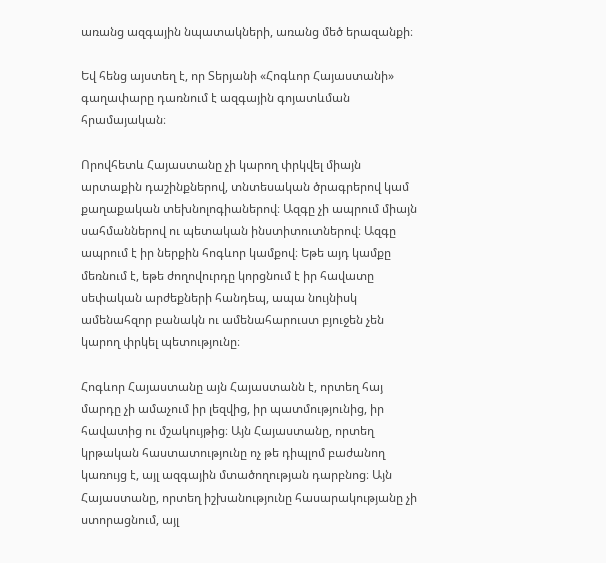առանց ազգային նպատակների, առանց մեծ երազանքի։

Եվ հենց այստեղ է, որ Տերյանի «Հոգևոր Հայաստանի» գաղափարը դառնում է ազգային գոյատևման հրամայական։

Որովհետև Հայաստանը չի կարող փրկվել միայն արտաքին դաշինքներով, տնտեսական ծրագրերով կամ քաղաքական տեխնոլոգիաներով։ Ազգը չի ապրում միայն սահմաններով ու պետական ինստիտուտներով։ Ազգը ապրում է իր ներքին հոգևոր կամքով։ Եթե այդ կամքը մեռնում է, եթե ժողովուրդը կորցնում է իր հավատը սեփական արժեքների հանդեպ, ապա նույնիսկ ամենահզոր բանակն ու ամենահարուստ բյուջեն չեն կարող փրկել պետությունը։

Հոգևոր Հայաստանը այն Հայաստանն է, որտեղ հայ մարդը չի ամաչում իր լեզվից, իր պատմությունից, իր հավատից ու մշակույթից։ Այն Հայաստանը, որտեղ կրթական հաստատությունը ոչ թե դիպլոմ բաժանող կառույց է, այլ ազգային մտածողության դարբնոց։ Այն Հայաստանը, որտեղ իշխանությունը հասարակությանը չի ստորացնում, այլ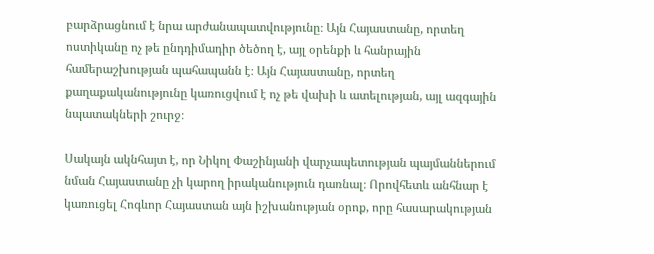բարձրացնում է նրա արժանապատվությունը։ Այն Հայաստանը, որտեղ ոստիկանը ոչ թե ընդդիմադիր ծեծող է, այլ օրենքի և հանրային համերաշխության պահապանն է։ Այն Հայաստանը, որտեղ քաղաքականությունը կառուցվում է ոչ թե վախի և ատելության, այլ ազգային նպատակների շուրջ։

Սակայն ակնհայտ է, որ Նիկոլ Փաշինյանի վարչապետության պայմաններում նման Հայաստանը չի կարող իրականություն դառնալ։ Որովհետև անհնար է կառուցել Հոգևոր Հայաստան այն իշխանության օրոք, որը հասարակության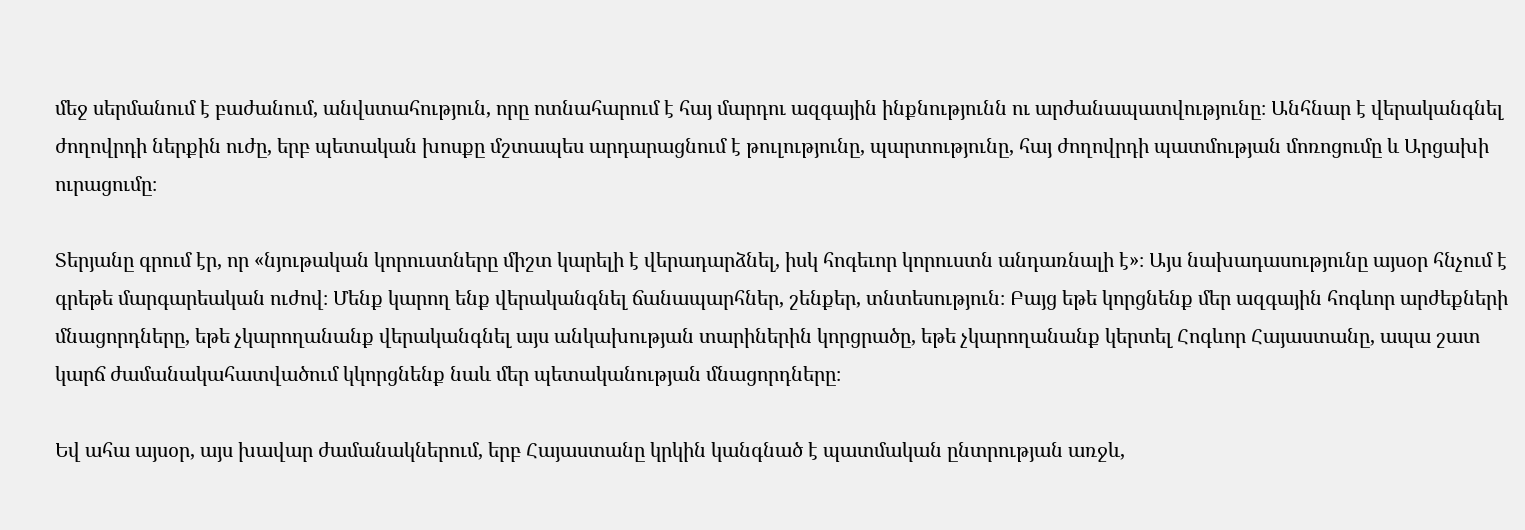մեջ սերմանում է բաժանում, անվստահություն, որը ոտնահարում է հայ մարդու ազգային ինքնությունն ու արժանապատվությունը։ Անհնար է վերականգնել ժողովրդի ներքին ուժը, երբ պետական խոսքը մշտապես արդարացնում է թուլությունը, պարտությունը, հայ ժողովրդի պատմության մոռոցումը և Արցախի ուրացումը։

Տերյանը գրում էր, որ «նյութական կորուստները միշտ կարելի է վերադարձնել, իսկ հոգեւոր կորուստն անդառնալի է»։ Այս նախադասությունը այսօր հնչում է գրեթե մարգարեական ուժով։ Մենք կարող ենք վերականգնել ճանապարհներ, շենքեր, տնտեսություն։ Բայց եթե կորցնենք մեր ազգային հոգևոր արժեքների մնացորդները, եթե չկարողանանք վերականգնել այս անկախության տարիներին կորցրածը, եթե չկարողանանք կերտել Հոգևոր Հայաստանը, ապա շատ կարճ ժամանակահատվածում կկորցնենք նաև մեր պետականության մնացորդները։

Եվ ահա այսօր, այս խավար ժամանակներում, երբ Հայաստանը կրկին կանգնած է պատմական ընտրության առջև,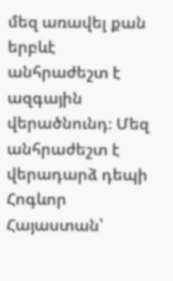մեզ առավել քան երբևէ անհրաժեշտ է ազգային վերածնունդ։ Մեզ անհրաժեշտ է վերադարձ դեպի Հոգևոր Հայաստան՝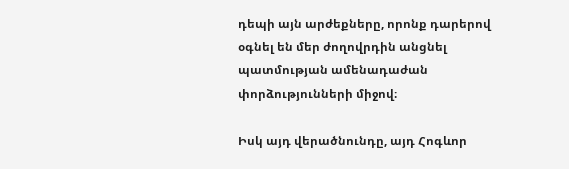դեպի այն արժեքները, որոնք դարերով օգնել են մեր ժողովրդին անցնել պատմության ամենադաժան փորձությունների միջով։

Իսկ այդ վերածնունդը, այդ Հոգևոր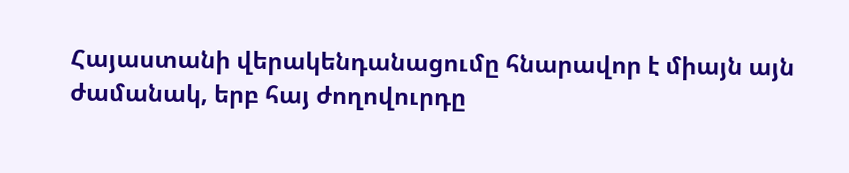Հայաստանի վերակենդանացումը հնարավոր է միայն այն ժամանակ, երբ հայ ժողովուրդը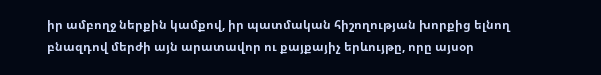իր ամբողջ ներքին կամքով, իր պատմական հիշողության խորքից ելնող բնազդով մերժի այն արատավոր ու քայքայիչ երևույթը, որը այսօր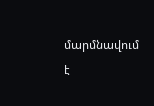մարմնավում է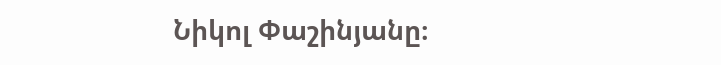Նիկոլ Փաշինյանը։